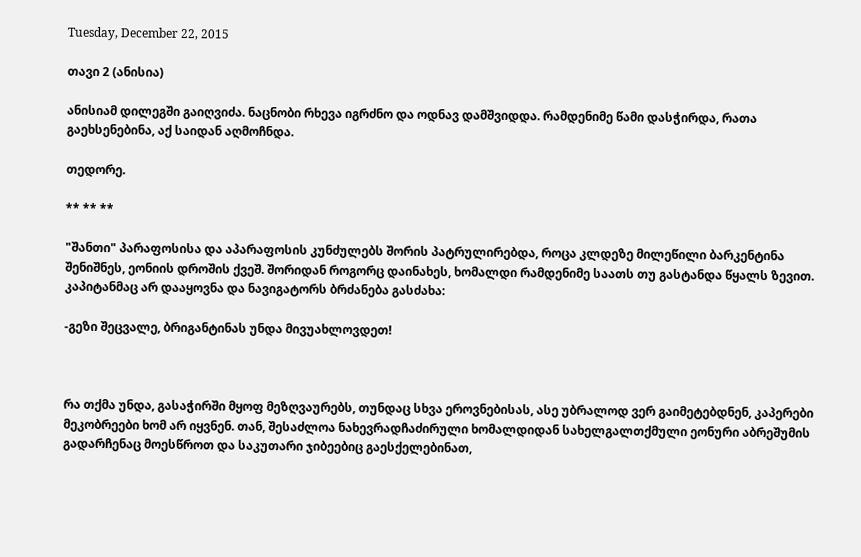Tuesday, December 22, 2015

თავი 2 (ანისია)

ანისიამ დილეგში გაიღვიძა. ნაცნობი რხევა იგრძნო და ოდნავ დამშვიდდა. რამდენიმე წამი დასჭირდა, რათა გაეხსენებინა, აქ საიდან აღმოჩნდა.

თედორე.

** ** **

"შანთი" პარაფოსისა და აპარაფოსის კუნძულებს შორის პატრულირებდა, როცა კლდეზე მილეწილი ბარკენტინა შენიშნეს, ეონიის დროშის ქვეშ. შორიდან როგორც დაინახეს, ხომალდი რამდენიმე საათს თუ გასტანდა წყალს ზევით. კაპიტანმაც არ დააყოვნა და ნავიგატორს ბრძანება გასძახა:

-გეზი შეცვალე, ბრიგანტინას უნდა მივუახლოვდეთ!



რა თქმა უნდა, გასაჭირში მყოფ მეზღვაურებს, თუნდაც სხვა ეროვნებისას, ასე უბრალოდ ვერ გაიმეტებდნენ, კაპერები მეკობრეები ხომ არ იყვნენ. თან, შესაძლოა ნახევრადჩაძირული ხომალდიდან სახელგალთქმული ეონური აბრეშუმის გადარჩენაც მოესწროთ და საკუთარი ჯიბეებიც გაესქელებინათ,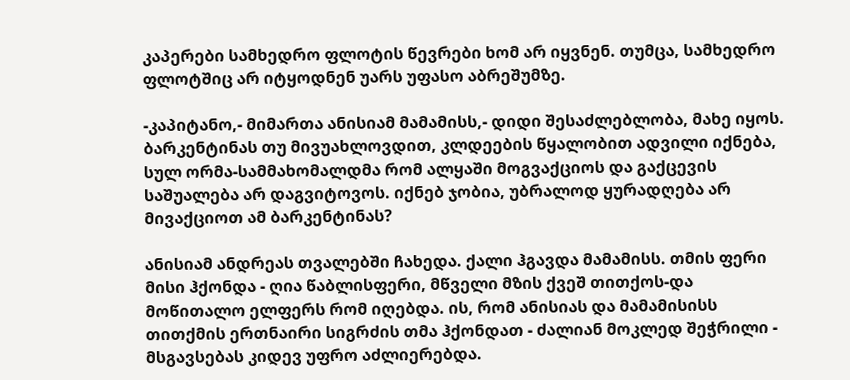კაპერები სამხედრო ფლოტის წევრები ხომ არ იყვნენ. თუმცა, სამხედრო ფლოტშიც არ იტყოდნენ უარს უფასო აბრეშუმზე.

-კაპიტანო,- მიმართა ანისიამ მამამისს,- დიდი შესაძლებლობა, მახე იყოს. ბარკენტინას თუ მივუახლოვდით, კლდეების წყალობით ადვილი იქნება, სულ ორმა-სამმახომალდმა რომ ალყაში მოგვაქციოს და გაქცევის საშუალება არ დაგვიტოვოს. იქნებ ჯობია, უბრალოდ ყურადღება არ მივაქციოთ ამ ბარკენტინას?

ანისიამ ანდრეას თვალებში ჩახედა. ქალი ჰგავდა მამამისს. თმის ფერი მისი ჰქონდა - ღია წაბლისფერი, მწველი მზის ქვეშ თითქოს-და მოწითალო ელფერს რომ იღებდა. ის, რომ ანისიას და მამამისისს თითქმის ერთნაირი სიგრძის თმა ჰქონდათ - ძალიან მოკლედ შეჭრილი - მსგავსებას კიდევ უფრო აძლიერებდა.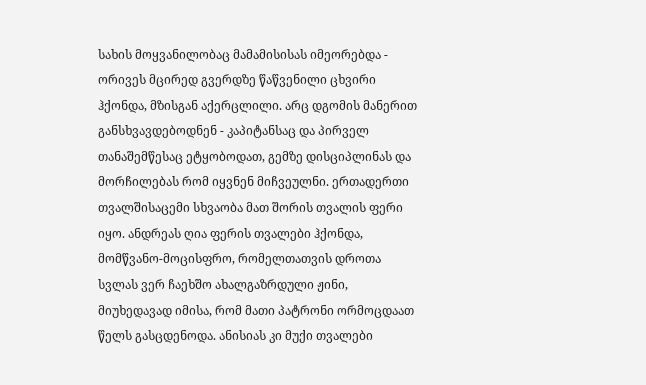სახის მოყვანილობაც მამამისისას იმეორებდა - ორივეს მცირედ გვერდზე წაწვენილი ცხვირი ჰქონდა, მზისგან აქერცლილი. არც დგომის მანერით განსხვავდებოდნენ - კაპიტანსაც და პირველ თანაშემწესაც ეტყობოდათ, გემზე დისციპლინას და მორჩილებას რომ იყვნენ მიჩვეულნი. ერთადერთი თვალშისაცემი სხვაობა მათ შორის თვალის ფერი იყო. ანდრეას ღია ფერის თვალები ჰქონდა, მომწვანო-მოცისფრო, რომელთათვის დროთა სვლას ვერ ჩაეხშო ახალგაზრდული ჟინი, მიუხედავად იმისა, რომ მათი პატრონი ორმოცდაათ წელს გასცდენოდა. ანისიას კი მუქი თვალები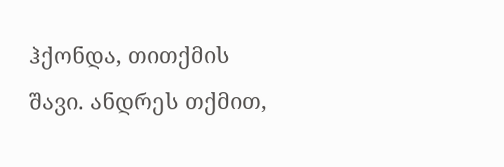ჰქონდა, თითქმის შავი. ანდრეს თქმით,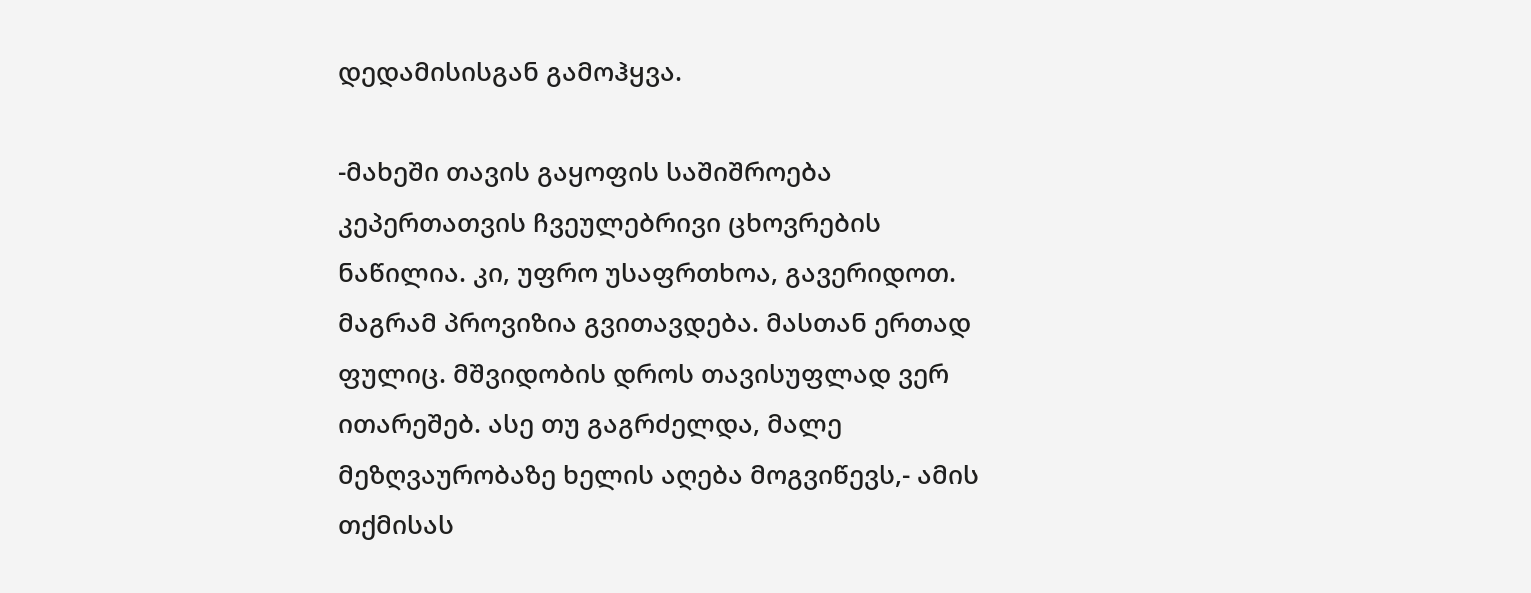დედამისისგან გამოჰყვა.

-მახეში თავის გაყოფის საშიშროება კეპერთათვის ჩვეულებრივი ცხოვრების ნაწილია. კი, უფრო უსაფრთხოა, გავერიდოთ. მაგრამ პროვიზია გვითავდება. მასთან ერთად ფულიც. მშვიდობის დროს თავისუფლად ვერ ითარეშებ. ასე თუ გაგრძელდა, მალე მეზღვაურობაზე ხელის აღება მოგვიწევს,- ამის თქმისას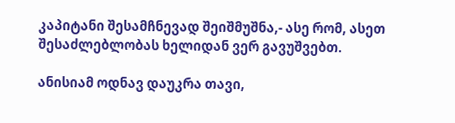კაპიტანი შესამჩნევად შეიშმუშნა,- ასე რომ, ასეთ შესაძლებლობას ხელიდან ვერ გავუშვებთ.

ანისიამ ოდნავ დაუკრა თავი,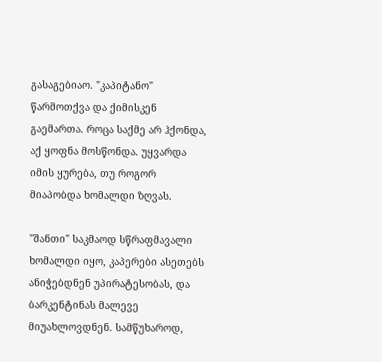გასაგებიაო. "კაპიტანო" წარმოთქვა და ქიმისკენ გაემართა. როცა საქმე არ ჰქონდა, აქ ყოფნა მოსწონდა. უყვარდა იმის ყურება, თუ როგორ მიაპობდა ხომალდი ზღვას.

"შანთი" საკმაოდ სწრაფმავალი ხომალდი იყო, კაპერები ასეთებს ანიჭებდნენ უპირატესობას, და ბარკენტინას მალევე მიუახლოვდნენ. სამწუხაროდ,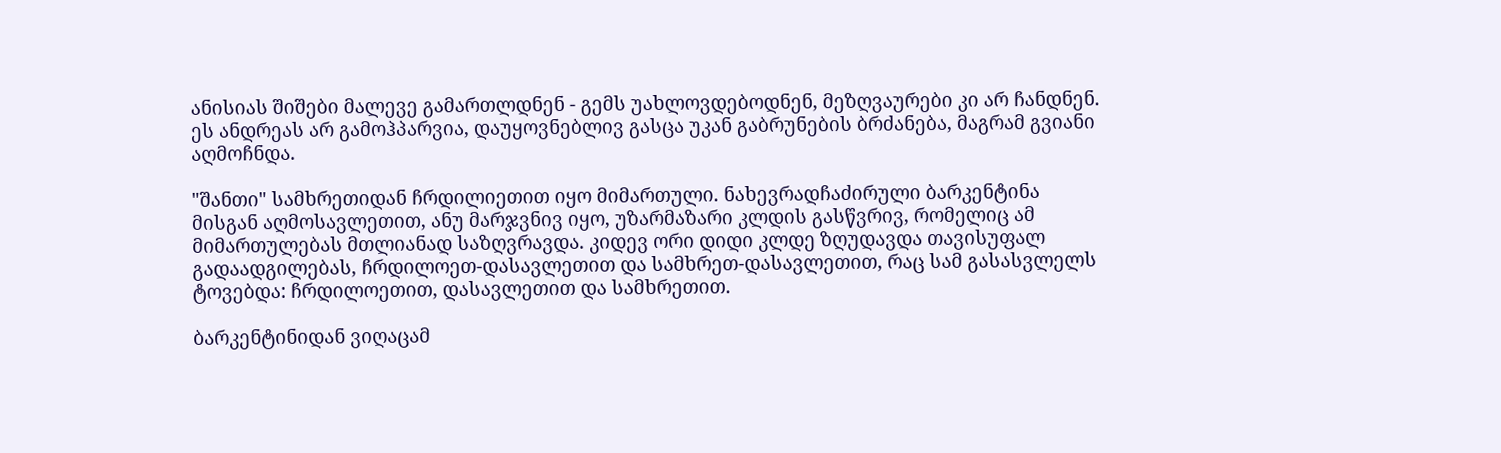ანისიას შიშები მალევე გამართლდნენ - გემს უახლოვდებოდნენ, მეზღვაურები კი არ ჩანდნენ. ეს ანდრეას არ გამოჰპარვია, დაუყოვნებლივ გასცა უკან გაბრუნების ბრძანება, მაგრამ გვიანი აღმოჩნდა.

"შანთი" სამხრეთიდან ჩრდილიეთით იყო მიმართული. ნახევრადჩაძირული ბარკენტინა მისგან აღმოსავლეთით, ანუ მარჯვნივ იყო, უზარმაზარი კლდის გასწვრივ, რომელიც ამ მიმართულებას მთლიანად საზღვრავდა. კიდევ ორი დიდი კლდე ზღუდავდა თავისუფალ გადაადგილებას, ჩრდილოეთ-დასავლეთით და სამხრეთ-დასავლეთით, რაც სამ გასასვლელს ტოვებდა: ჩრდილოეთით, დასავლეთით და სამხრეთით.

ბარკენტინიდან ვიღაცამ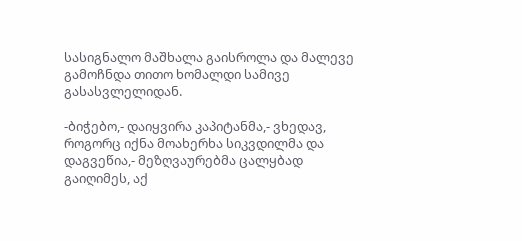სასიგნალო მაშხალა გაისროლა და მალევე გამოჩნდა თითო ხომალდი სამივე გასასვლელიდან.

-ბიჭებო,- დაიყვირა კაპიტანმა,- ვხედავ, როგორც იქნა მოახერხა სიკვდილმა და დაგვეწია,- მეზღვაურებმა ცალყბად გაიღიმეს, აქ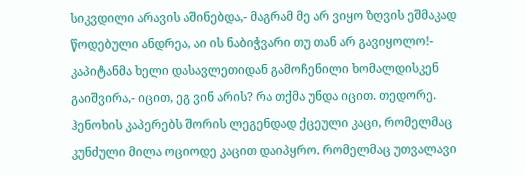სიკვდილი არავის აშინებდა,- მაგრამ მე არ ვიყო ზღვის ეშმაკად წოდებული ანდრეა, აი ის ნაბიჭვარი თუ თან არ გავიყოლო!- კაპიტანმა ხელი დასავლეთიდან გამოჩენილი ხომალდისკენ გაიშვირა,- იცით, ეგ ვინ არის? რა თქმა უნდა იცით. თედორე. ჰენოხის კაპერებს შორის ლეგენდად ქცეული კაცი, რომელმაც კუნძული მილა ოციოდე კაცით დაიპყრო. რომელმაც უთვალავი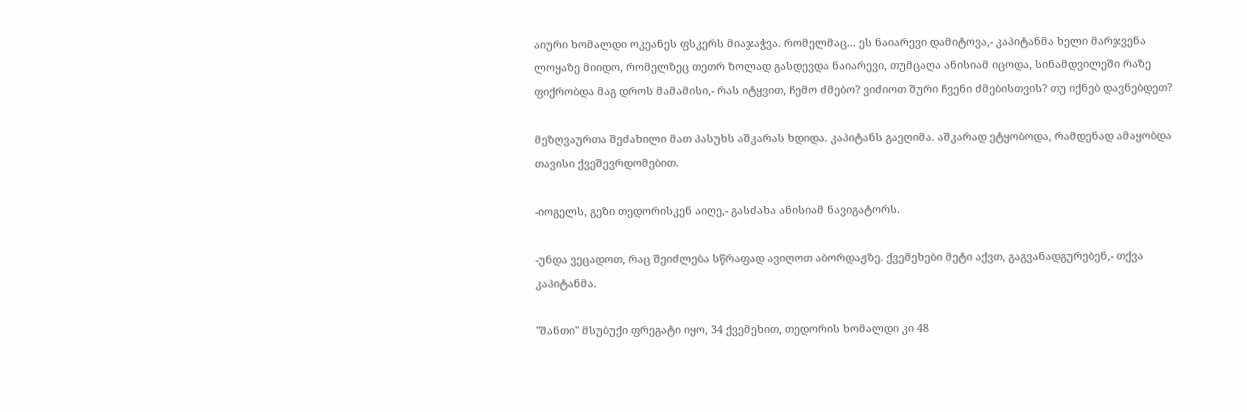აიური ხომალდი ოკეანეს ფსკერს მიაჯაჭვა. რომელმაც... ეს ნაიარევი დამიტოვა,- კაპიტანმა ხელი მარჯვენა ლოყაზე მიიდო, რომელზეც თეთრ ზოლად გასდევდა ნაიარევი, თუმცაღა ანისიამ იცოდა, სინამდვილეში რაზე ფიქრობდა მაგ დროს მამამისი,- რას იტყვით, ჩემო ძმებო? ვიძიოთ შური ჩვენი ძმებისთვის? თუ იქნებ დავნებდეთ?

მეზღვაურთა შეძახილი მათ პასუხს აშკარას ხდიდა. კაპიტანს გაეღიმა. აშკარად ეტყობოდა, რამდენად ამაყობდა თავისი ქვეშევრდომებით.

-იოგელს, გეზი თედორისკენ აიღე,- გასძახა ანისიამ ნავიგატორს.

-უნდა ვეცადოთ, რაც შეიძლება სწრაფად ავიღოთ აბორდაჟზე. ქვემეხები მეტი აქვთ, გაგვანადგურებენ,- თქვა კაპიტანმა.

"შანთი" მსუბუქი ფრეგატი იყო, 34 ქვემეხით, თედორის ხომალდი კი 48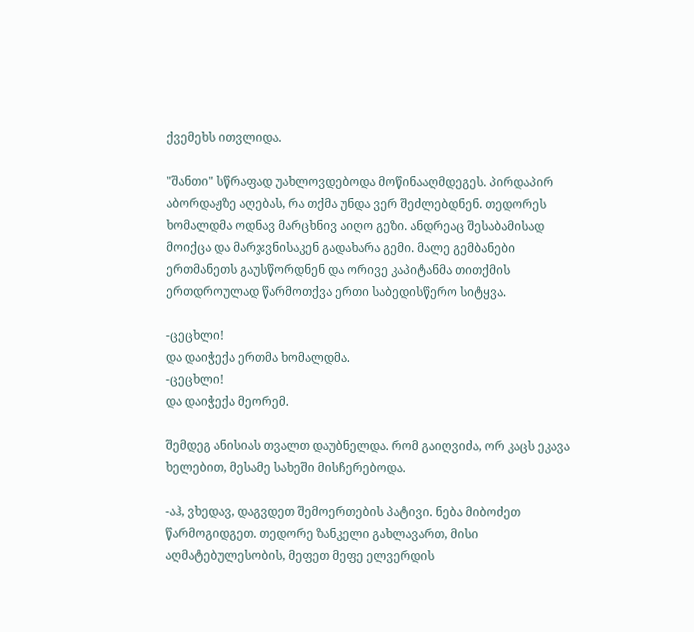ქვემეხს ითვლიდა.

"შანთი" სწრაფად უახლოვდებოდა მოწინააღმდეგეს. პირდაპირ აბორდაჟზე აღებას, რა თქმა უნდა ვერ შეძლებდნენ. თედორეს ხომალდმა ოდნავ მარცხნივ აიღო გეზი. ანდრეაც შესაბამისად მოიქცა და მარჯვნისაკენ გადახარა გემი. მალე გემბანები ერთმანეთს გაუსწორდნენ და ორივე კაპიტანმა თითქმის ერთდროულად წარმოთქვა ერთი საბედისწერო სიტყვა.

-ცეცხლი!
და დაიჭექა ერთმა ხომალდმა.
-ცეცხლი!
და დაიჭექა მეორემ.

შემდეგ ანისიას თვალთ დაუბნელდა. რომ გაიღვიძა, ორ კაცს ეკავა ხელებით, მესამე სახეში მისჩერებოდა.

-აჰ, ვხედავ, დაგვდეთ შემოერთების პატივი. ნება მიბოძეთ წარმოგიდგეთ. თედორე ზანკელი გახლავართ, მისი აღმატებულესობის, მეფეთ მეფე ელვერდის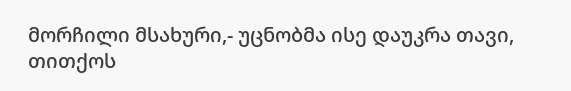მორჩილი მსახური,- უცნობმა ისე დაუკრა თავი, თითქოს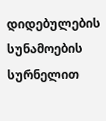დიდებულების სუნამოების სურნელით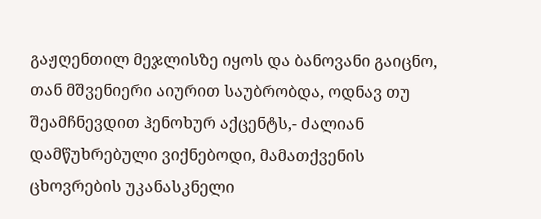გაჟღენთილ მეჯლისზე იყოს და ბანოვანი გაიცნო, თან მშვენიერი აიურით საუბრობდა, ოდნავ თუ შეამჩნევდით ჰენოხურ აქცენტს,- ძალიან დამწუხრებული ვიქნებოდი, მამათქვენის ცხოვრების უკანასკნელი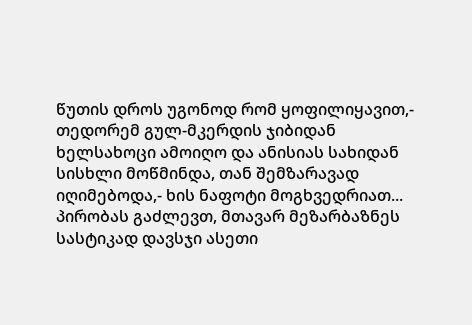წუთის დროს უგონოდ რომ ყოფილიყავით,- თედორემ გულ-მკერდის ჯიბიდან ხელსახოცი ამოიღო და ანისიას სახიდან სისხლი მოწმინდა, თან შემზარავად იღიმებოდა,- ხის ნაფოტი მოგხვედრიათ... პირობას გაძლევთ, მთავარ მეზარბაზნეს სასტიკად დავსჯი ასეთი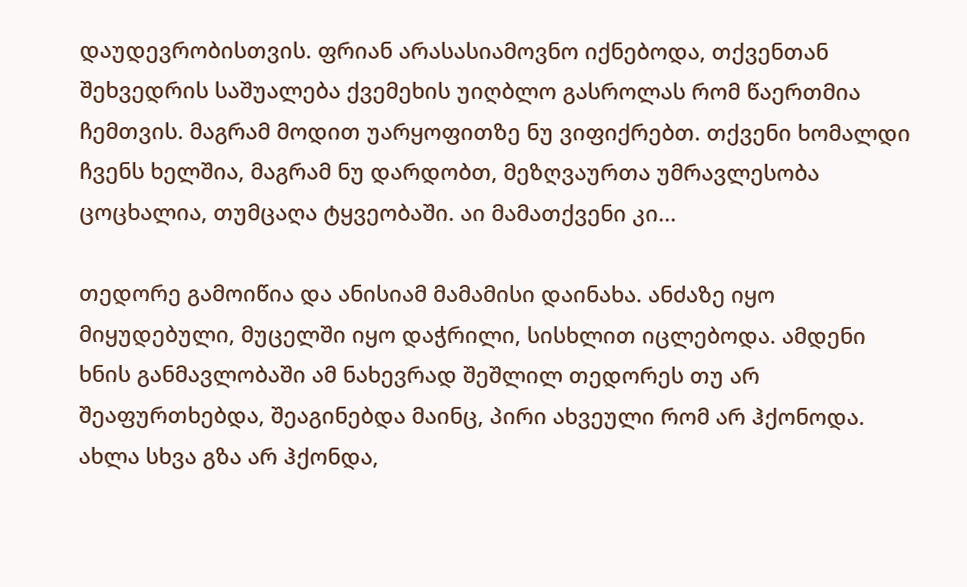დაუდევრობისთვის. ფრიან არასასიამოვნო იქნებოდა, თქვენთან შეხვედრის საშუალება ქვემეხის უიღბლო გასროლას რომ წაერთმია ჩემთვის. მაგრამ მოდით უარყოფითზე ნუ ვიფიქრებთ. თქვენი ხომალდი ჩვენს ხელშია, მაგრამ ნუ დარდობთ, მეზღვაურთა უმრავლესობა ცოცხალია, თუმცაღა ტყვეობაში. აი მამათქვენი კი...

თედორე გამოიწია და ანისიამ მამამისი დაინახა. ანძაზე იყო მიყუდებული, მუცელში იყო დაჭრილი, სისხლით იცლებოდა. ამდენი ხნის განმავლობაში ამ ნახევრად შეშლილ თედორეს თუ არ შეაფურთხებდა, შეაგინებდა მაინც, პირი ახვეული რომ არ ჰქონოდა. ახლა სხვა გზა არ ჰქონდა,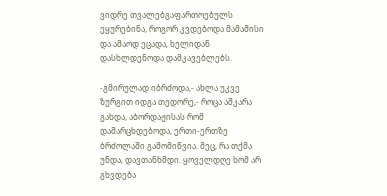ვიდრე თვალებგაფართოებულს ეყურებინა, როგორ კვდებოდა მამამისი და ამაოდ ეცადა, ხელიდან დასხლდენოდა დამკავებლებს.

-გმირულად იბრძოდა,- ახლა უკვე ზურგით იდგა თედორე,- როცა აშკარა გახდა, აბორდაჟისას რომ დამარცხდებოდა, ერთი-ერთზე ბრძოლაში გამომიწვია. მეც, რა თქმა უნდა, დავთანხმდი. ყოველდღე ხომ არ გხვდება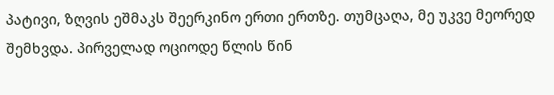პატივი, ზღვის ეშმაკს შეერკინო ერთი ერთზე. თუმცაღა, მე უკვე მეორედ შემხვდა. პირველად ოციოდე წლის წინ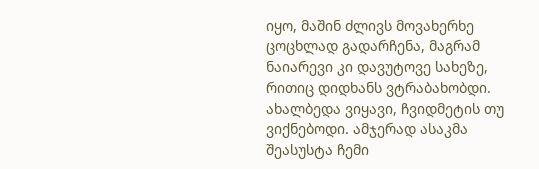იყო, მაშინ ძლივს მოვახერხე ცოცხლად გადარჩენა, მაგრამ ნაიარევი კი დავუტოვე სახეზე, რითიც დიდხანს ვტრაბახობდი. ახალბედა ვიყავი, ჩვიდმეტის თუ ვიქნებოდი. ამჯერად ასაკმა შეასუსტა ჩემი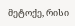მეტოქე, რისი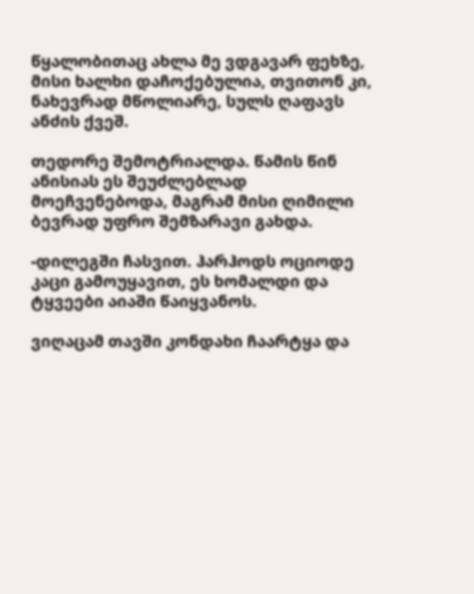წყალობითაც ახლა მე ვდგავარ ფეხზე, მისი ხალხი დაჩოქებულია, თვითონ კი, ნახევრად მწოლიარე, სულს ღაფავს ანძის ქვეშ.

თედორე შემოტრიალდა. წამის წინ ანისიას ეს შეუძლებლად მოეჩვენებოდა, მაგრამ მისი ღიმილი ბევრად უფრო შემზარავი გახდა.

-დილეგში ჩასვით. ჰარჰოდს ოციოდე კაცი გამოუყავით, ეს ხომალდი და ტყვეები აიაში წაიყვანოს.

ვიღაცამ თავში კონდახი ჩაარტყა და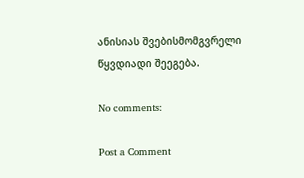ანისიას შვებისმომგვრელი წყვდიადი შეეგება.

No comments:

Post a Comment